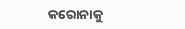କରୋନାକୁ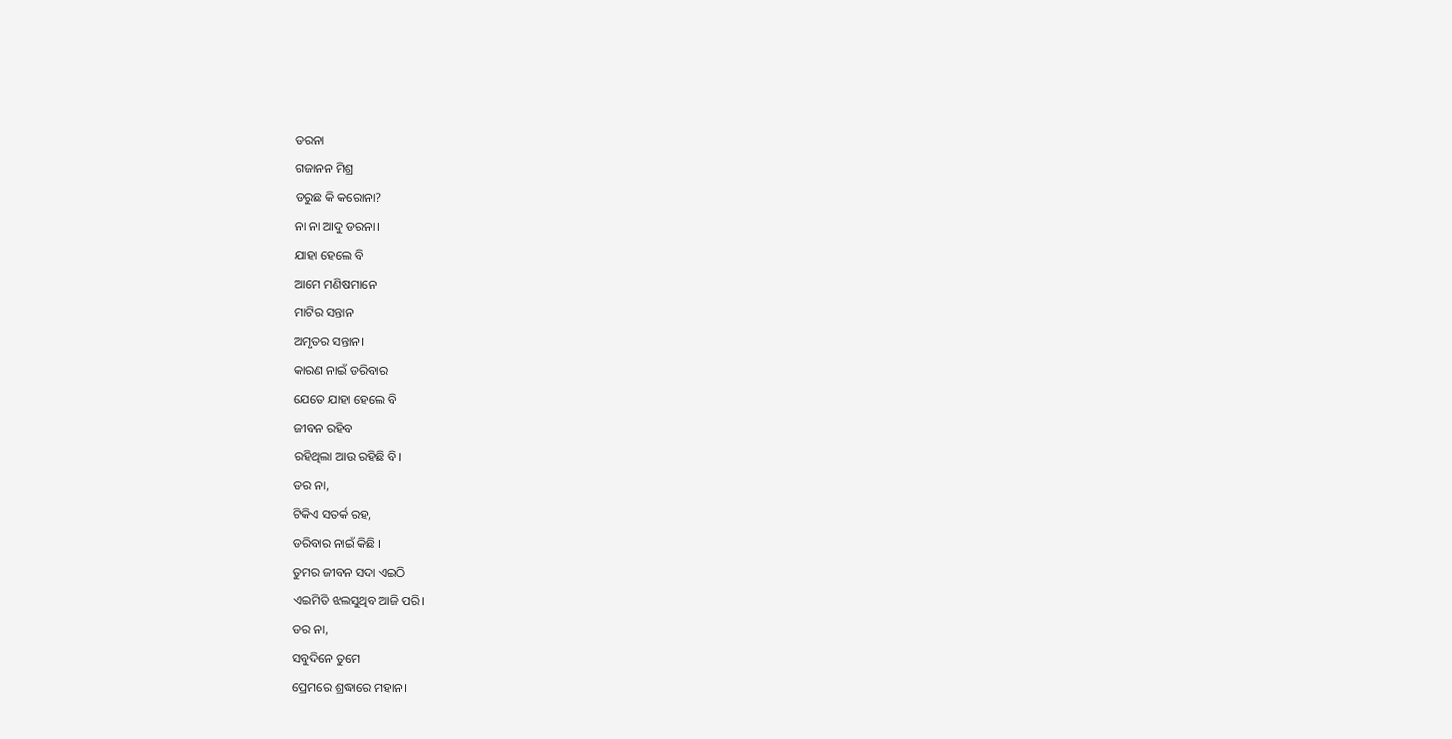ଡରନା
ଗଜାନନ ମିଶ୍ର
ଡରୁଛ କି କରୋନା?
ନା ନା ଆଦୁ ଡରନା।
ଯାହା ହେଲେ ବି
ଆମେ ମଣିଷମାନେ
ମାଟିର ସନ୍ତାନ
ଅମୃତର ସନ୍ତାନ।
କାରଣ ନାଇଁ ଡରିବାର
ଯେତେ ଯାହା ହେଲେ ବି
ଜୀବନ ରହିବ
ରହିଥିଲା ଆଉ ରହିଛି ବି।
ଡର ନା,
ଟିକିଏ ସତର୍କ ରହ,
ଡରିବାର ନାଇଁ କିଛି ।
ତୁମର ଜୀବନ ସଦା ଏଇଠି
ଏଇମିତି ଝଲସୁଥିବ ଆଜି ପରି।
ଡର ନା,
ସବୁଦିନେ ତୁମେ
ପ୍ରେମରେ ଶ୍ରଦ୍ଧାରେ ମହାନ।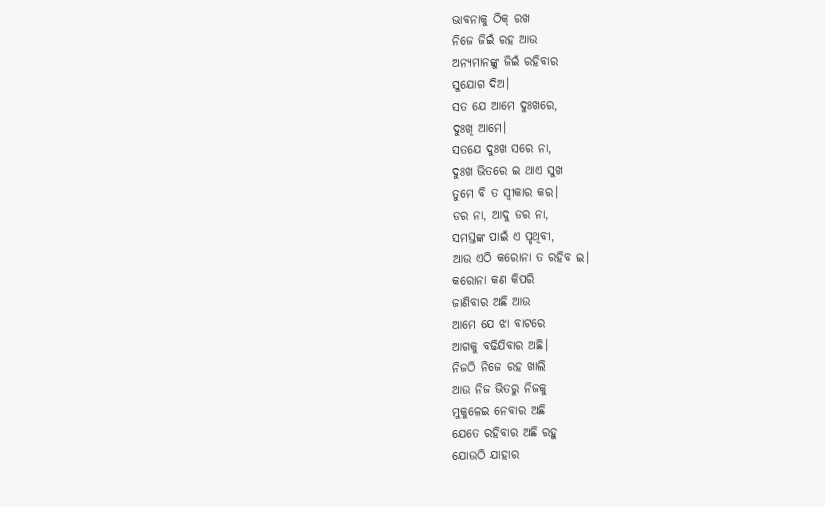ଭାବନାକୁ ଠିକ୍ ରଖ
ନିଜେ ଜିଇଁ ରହ ଆଉ
ଅନ୍ୟମାନଙ୍କୁ ଜିଇଁ ରହିବାର
ସୁଯୋଗ ଦିଅ।
ସତ ଯେ ଆମେ ଦୁଃଖରେ,
ଦୁଃଖି ଆମେ।
ସତଯେ ଦୁଃଖ ସରେ ନା,
ଦୁଃଖ ଭିତରେ ଇ ଥାଏ ସୁଖ
ତୁମେ ବି ତ ସ୍ୱୀକାର କର।
ଡର ନା, ଆଦୁ ଡର ନା,
ସମସ୍ତଙ୍କ ପାଇଁ ଏ ପୃଥିବୀ,
ଆଉ ଏଠି କରୋନା ତ ରହିବ ଇ।
କରୋନା କଣ କିପରି
ଜାଣିବାର ଅଛି ଆଉ
ଆମେ ଯେ ଝା ବାଟରେ
ଆଗକୁ ବଢିଯିବାର ଅଛି।
ନିଜଠି ନିଜେ ରହ ଖାଲି
ଆଉ ନିଜ ଭିତରୁ ନିଜକୁ
ମୁକୁଳେଇ ନେବାର ଅଛି
ଯେତେ ରହିବାର ଅଛି ରହୁ
ଯୋଉଠି ଯାହାର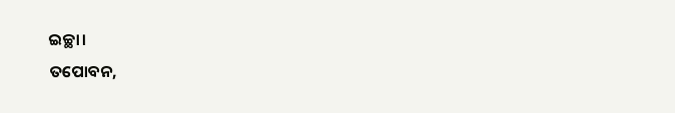ଇଚ୍ଛା।
ତପୋବନ,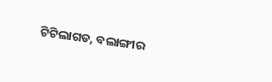ଟିଟିଲାଗଡ, ବଲାଙ୍ଗୀର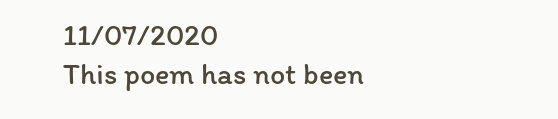11/07/2020
This poem has not been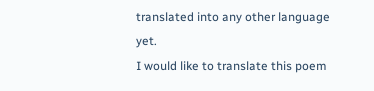translated into any other language yet.
I would like to translate this poem